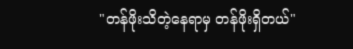"တန်ဖိုးသိတဲ့နေရာမှ တန်ဖိုးရှိတယ်"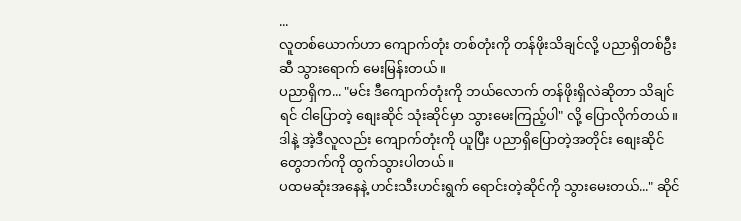...
လူတစ်ယောက်ဟာ ကျောက်တုံး တစ်တုံးကို တန်ဖိုးသိချင်လို့ ပညာရှိတစ်ဦးဆီ သွားရောက် မေးမြန်းတယ်။
ပညာရှိက... "မင်း ဒီကျောက်တုံးကို ဘယ်လောက် တန်ဖိုးရှိလဲဆိုတာ သိချင်ရင် ငါပြောတဲ့ စျေးဆိုင် သုံးဆိုင်မှာ သွားမေးကြည့်ပါ" လို့ ပြောလိုက်တယ်။
ဒါနဲ့ အဲ့ဒီလူလည်း ကျောက်တုံးကို ယူပြီး ပညာရှိပြောတဲ့အတိုင်း စျေးဆိုင်တွေဘက်ကို ထွက်သွားပါတယ်။
ပထမဆုံးအနေနဲ့ ဟင်းသီးဟင်းရွက် ရောင်းတဲ့ဆိုင်ကို သွားမေးတယ်..." ဆိုင်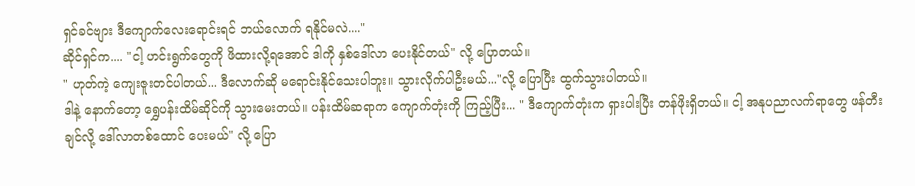ရှင်ခင်ဗျား ဒီကျောက်လေးရောင်းရင် ဘယ်လောက် ရနိုင်မလဲ...."
ဆိုင်ရှင်က.... "ငါ့ ဟင်းရွက်တွေကို ဖိထားလို့ရအောင် ဒါကို နှစ်ဒေါ်လာ ပေးနိုင်တယ်" လို့ ပြောတယ်။
" ဟုတ်ကဲ့ ကျေးဇူးတင်ပါတယ်... ဒီလောက်ဆို မရောင်းနိုင်သေးပါဘူး။ သွားလိုက်ပါဦးမယ်..."လို့ ပြောပြီး ထွက်သွားပါတယ်။
ဒါနဲ့ နောက်တော့ ရွှေပန်းထိမ်ဆိုင်ကို သွားမေးတယ်။ ပန်းထိမ်ဆရာက ကျောက်တုံးကို ကြည့်ပြီး... " ဒီကျောက်တုံးက ရှားပါးပြီး တန်ဖိုးရှိတယ်။ ငါ့ အနုပညာလက်ရာတွေ ဖန်တီးချင်လို့ ဒေါ်လာတစ်ထောင် ပေးမယ်" လို့ ပြော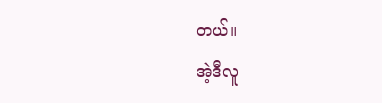တယ်။
အဲ့ဒီလူ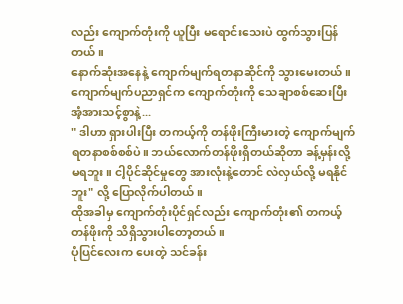လည်း ကျောက်တုံးကို ယူပြီး မရောင်းသေးပဲ ထွက်သွားပြန်တယ်။
နောက်ဆုံးအနေနဲ့ ကျောက်မျက်ရတနာဆိုင်ကို သွားမေးတယ်။ ကျောက်မျက်ပညာရှင်က ကျောက်တုံးကို သေချာစစ်ဆေးပြီး အံ့အားသင့်စွာနဲ့...
" ဒါဟာ ရှားပါးပြီး တကယ့်ကို တန်ဖိုးကြီးမားတဲ့ ကျောက်မျက်ရတနာစစ်စစ်ပဲ။ ဘယ်လောက်တန်ဖိုးရှိတယ်ဆိုတာ ခန့်မှန်းလို့ မရဘူး။ ငါ့ပိုင်ဆိုင်မှုတွေ အားလုံးနဲ့တောင် လဲလှယ်လို့ မရနိုင်ဘူး" လို့ ပြောလိုက်ပါတယ်။
ထိုအခါမှ ကျောက်တုံးပိုင်ရှင်လည်း ကျောက်တုံး၏ တကယ့်တန်ဖိုးကို သိရှိသွားပါတော့တယ်။
ပုံပြင်လေးက ပေးတဲ့ သင်ခန်း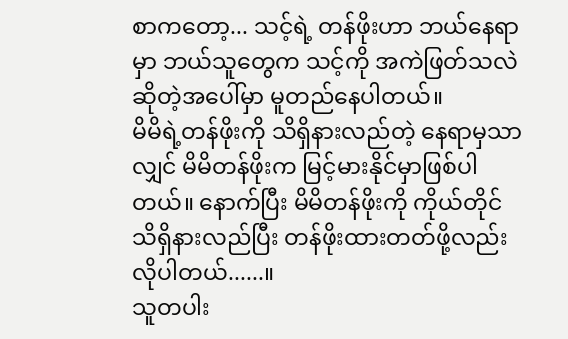စာကတော့... သင့်ရဲ့ တန်ဖိုးဟာ ဘယ်နေရာမှာ ဘယ်သူတွေက သင့်ကို အကဲဖြတ်သလဲ ဆိုတဲ့အပေါ်မှာ မူတည်နေပါတယ်။
မိမိရဲ့တန်ဖိုးကို သိရှိနားလည်တဲ့ နေရာမှသာလျှင် မိမိတန်ဖိုးက မြင့်မားနိုင်မှာဖြစ်ပါတယ်။ နောက်ပြီး မိမိတန်ဖိုးကို ကိုယ်တိုင် သိရှိနားလည်ပြီး တန်ဖိုးထားတတ်ဖို့လည်းလိုပါတယ်......။
သူတပါး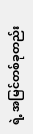ရဲ့ အမြင်တစ်ခုတည်း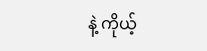နဲ့ ကိုယ့်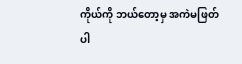ကိုယ်ကို ဘယ်တော့မှ အကဲမဖြတ်ပါ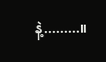နဲ့.........။